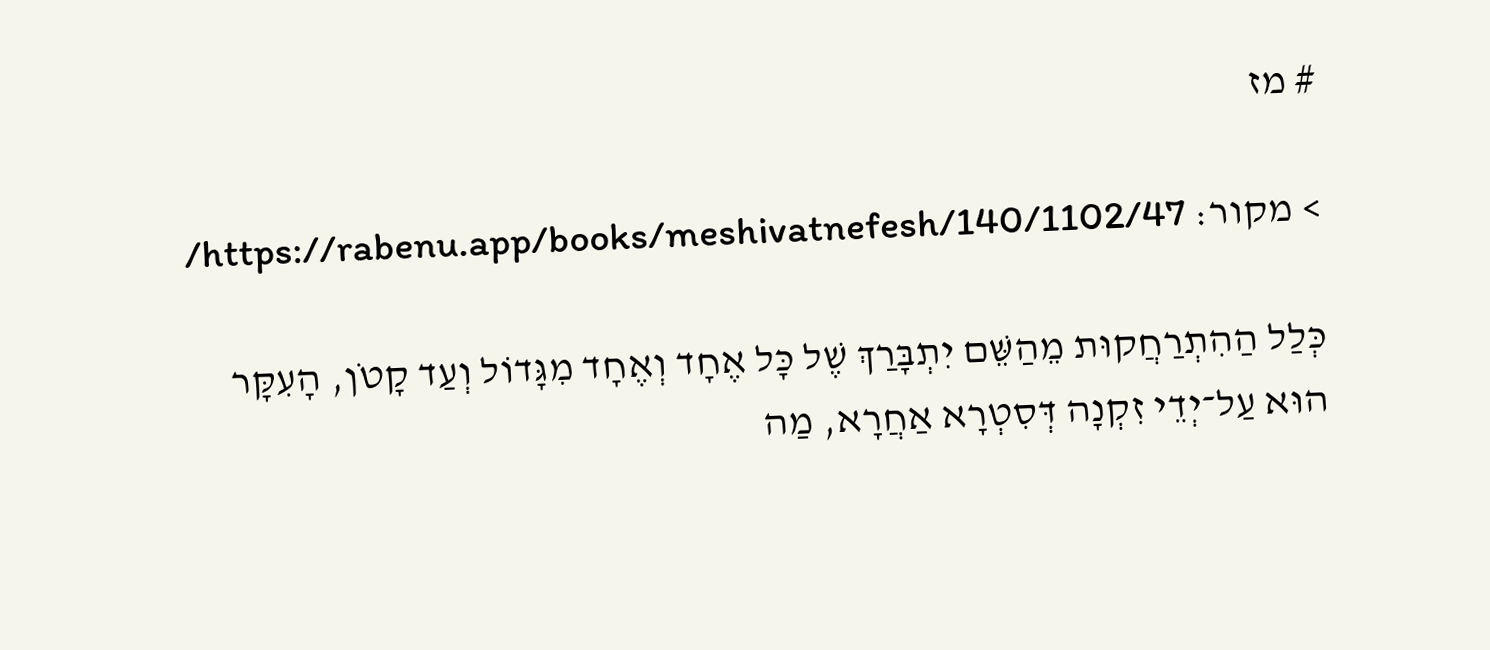# מז

> מקור: https://rabenu.app/books/meshivatnefesh/140/1102/47/

כְּלַל הַהִתְרַחֲקוּת מֵהַשֵּׁם יִתְבָּרַךְ שֶׁל כָּל אֶחָד וְאֶחָד מִגָּדוֹל וְעַד קָטֹן, הָעִקָּר הוּא עַל־יְדֵי זִקְנָה דְּסִטְרָא אַחֲרָא, מַה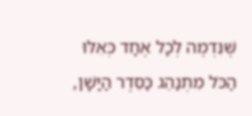שֶּׁנִּדְמֶה לְכָל אֶחָד כְּאִלּוּ הַכֹּל מִתְנַהֵג כַּסֵּדֶר הַיָּשָׁן,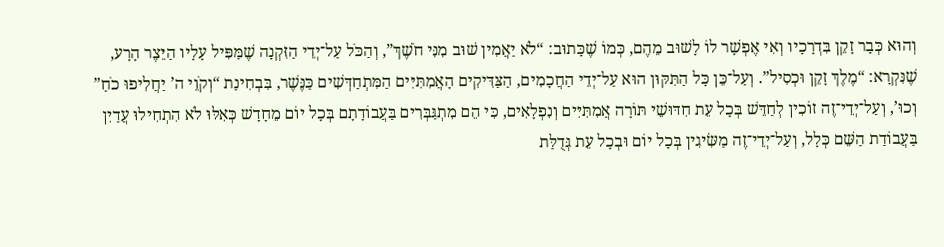וְהוּא כְּבָר זָקֵן בִּדְרָכָיו וְאִי אֶפְשָׁר לוֹ לָשׁוּב מֵהֶם, כְּמוֹ שֶׁכָּתוּב: “לֹא יַאֲמִין שׁוּב מִנִּי חֹשֶׁךְ”, וְהַכֹּל עַל־יְדֵי הַזִּקְנָה שֶׁמַּפִּיל עָלָיו הַיֵּצֶר הָרָע, שֶׁנִּקְרָא: “מֶלֶךְ זָקֵן וּכְסִיל”. וְעַל־כֵּן כָּל הַתִּקּוּן הוּא עַל־יְדֵי הַחֲכָמִים, הַצַּדִּיקִים הָאֲמִתִּיִּים הַמִּתְחַדְּשִׁים כַּנֶּשֶׁר, בִּבְחִינַת “וְקֹוֵי ה’ יַחֲלִיפוּ כֹחַ” וְכוּ’, וְעַל־יְדֵי־זֶה זוֹכִין לְחַדֵּשׁ בְּכָל עֵת חִדּוּשֵׁי תּוֹרָה אֲמִתִּיִּים וְנִפְלָאִים, כִּי הֵם מִתְגַּבְּרִים בַּעֲבוֹדָתָם בְּכָל יוֹם מֵחָדָשׁ כְּאִלּוּ לֹא הִתְחִילוּ עֲדַיִן בַּעֲבוֹדַת הַשֵּׁם כְּלָל, וְעַל־יְדֵי־זֶה מַשִּׂיגִין בְּכָל יוֹם וּבְכָל עֵת גְּדֻלַּת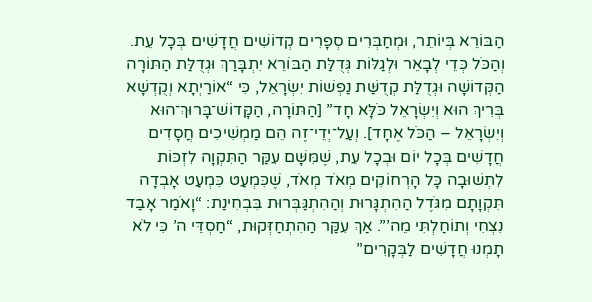הַבּוֹרֵא בְּיוֹתֵר, וּמְחַבְּרִים סְפָרִים קְדוֹשִׁים חֲדָשִׁים בְּכָל עֵת. וְהַכֹּל כְּדֵי לְבָאֵר וּלְגַלּוֹת גְּדֻלַּת הַבּוֹרֵא יִתְבָּרַךְ וּגְדֻלַּת הַתּוֹרָה הַקְּדוֹשָׁה וּגְדֻלַּת קְדֻשַּׁת נַפְשׁוֹת יִשְׂרָאֵל, כִּי “אוֹרַיְתָא וְקֻדְשָׁא בְּרִיךְ הוּא וְיִשְׂרָאֵל כֹּלָּא חָד” [הַתּוֹרָה, הַקָּדוֹשׁ־בָּרוּךְ־הוּא וְיִשְׂרָאֵל – הַכֹּל אֶחָד]. וְעַל־יְדֵי־זֶה הֵם מַמְשִׁיכִים חֲסָדִים חֲדָשִׁים בְּכָל יוֹם וּבְכָל עֵת, שֶׁמִּשָּׁם עִקַּר הַתִּקְוָה לִזְכּוֹת לִתְשׁוּבָה כָּל הָרְחוֹקִים מְאֹד מְאֹד, שֶׁכִּמְעַט כִּמְעַט אָבְדָה תִּקְוָתָם מִגֹּדֶל הַהִתְגָּרוּת וְהַהִתְגַּבְּרוּת בִּבְחִינַת: “וָאֹמַר אָבַד נִצְחִי וְתוֹחַלְתִּי מֵה’”. אַךְ עִקַּר הַהִתְחַזְּקוּת, “חַסְדֵּי ה’ כִּי לֹא תָמְנוּ חֲדָשִׁים לַבְּקָרִים”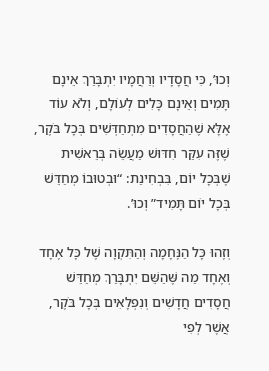וְכוּ’, כִּי חֲסָדָיו וְרַחֲמָיו יִתְבָּרַךְ אֵינָם תָּמִים וְאֵינָם כָּלִים לְעוֹלָם, וְלֹא עוֹד אֶלָּא שֶׁהַחֲסָדִים מִתְחַדְּשִׁים בְּכָל בֹּקֶר, שֶׁזֶּה עִקַּר חִדּוּשׁ מַעֲשֵׂה בְּרֵאשִׁית שֶׁבְּכָל יוֹם, בִּבְחִינַת: “וּבְטוּבוֹ מְחַדֵּשׁ בְּכָל יוֹם תָּמִיד” וְכוּ’.

וְזֶהוּ כָּל הַנֶּחָמָה וְהַתִּקְוָה שֶׁל כָּל אֶחָד וְאֶחָד מַה שֶּׁהַשֵּׁם יִתְבָּרַךְ מְחַדֵּשׁ חֲסָדִים חֲדָשִׁים וְנִפְלָאִים בְּכָל בֹּקֶר, אֲשֶׁר לְפִי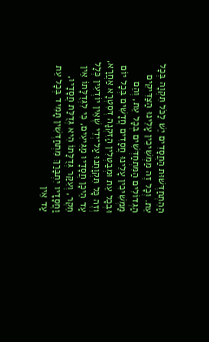הַהִתְחַדְּשׁוּת הַחֲסָדִים יֵשׁ לַכֹּל תִּקְוָה בְּכָל עֵת. וְכָל זֶה מַמְשִׁיכִין עָלֵינוּ הַצַּדִּיקִים הַגְּדוֹלִים הַמִּתְחַדְּשִׁים בְּכָל עֵת, וְהֵם מַמְשִׁיכִין עָלֵינוּ חֲסָדִים חֲדָשִׁים בְּכָל יוֹם וּבְכָל עֵת וּמְבַטְּלִין הַזִּקְנָה דְּסִטְרָא אַחֲרָא, וְזֶה כָּל תִּקְוָתֵנוּ עַל־יְדֵי שֶׁאֵין יוֹדְעִין כְּלָל עַד הֵיכָן חֲסָדָיו מַגִּיעִים, כִּי לִגְּדֻלָּתוֹ אֵין חֵקֶר, וְעִקַּר גְּדֻלָּתוֹ הִיא גְּדֻלַּת חֲסָדָיו, וַחֲסָדָיו יִתְבָּרַךְ מִתְחַדְּשִׁין תָּמִיד בְּכָל עֵת עַד אֵין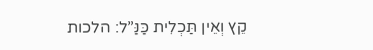קֵץ וְאֵין תַּכְלִית כַּנַּ”ל: הלכות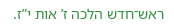ראש־חדש הלכה ז’ אות י”ז.